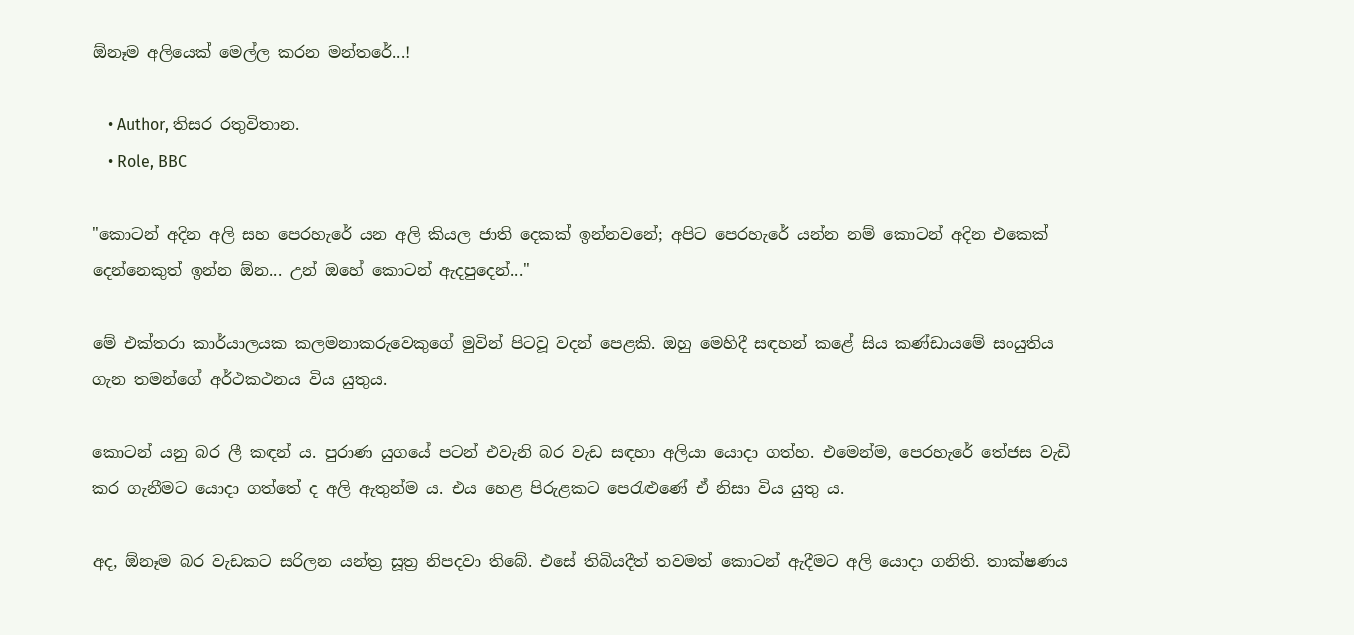ඕනෑම අලියෙක් මෙල්ල කරන මන්තරේ...!

    • Author, තිසර රතුවිතාන.
    • Role, BBC

"කොටන් අදින අලි සහ පෙරහැරේ යන අලි කියල ජාති දෙකක් ඉන්නවනේ; අපිට පෙරහැරේ යන්න නම් කොටන් අදින එකෙක් දෙන්නෙකුත් ඉන්න ඕන... උන් ඔහේ කොටන් ඇදපුදෙන්..."

මේ එක්තරා කාර්යාලයක කලමනාකරුවෙකුගේ මුවින් පිටවූ වදන් පෙළකි. ඔහු මෙහිදී සඳහන් කළේ සිය කණ්ඩායමේ සංයුතිය ගැන තමන්ගේ අර්ථකථනය විය යුතුය.

කොටන් යනු බර ලී කඳන් ය. පුරාණ යුගයේ පටන් එවැනි බර වැඩ සඳහා අලියා යොදා ගත්හ. එමෙන්ම, පෙරහැරේ තේජස වැඩි කර ගැනීමට යොදා ගත්තේ ද අලි ඇතුන්ම ය. එය හෙළ පිරුළකට පෙරැළුණේ ඒ නිසා විය යුතු ය.

අද, ඕනෑම බර වැඩකට සරිලන යන්ත්‍ර සූත්‍ර නිපදවා තිබේ. එසේ තිබියදීත් තවමත් කොටන් ඇදීමට අලි යොදා ගනිති. තාක්ෂණය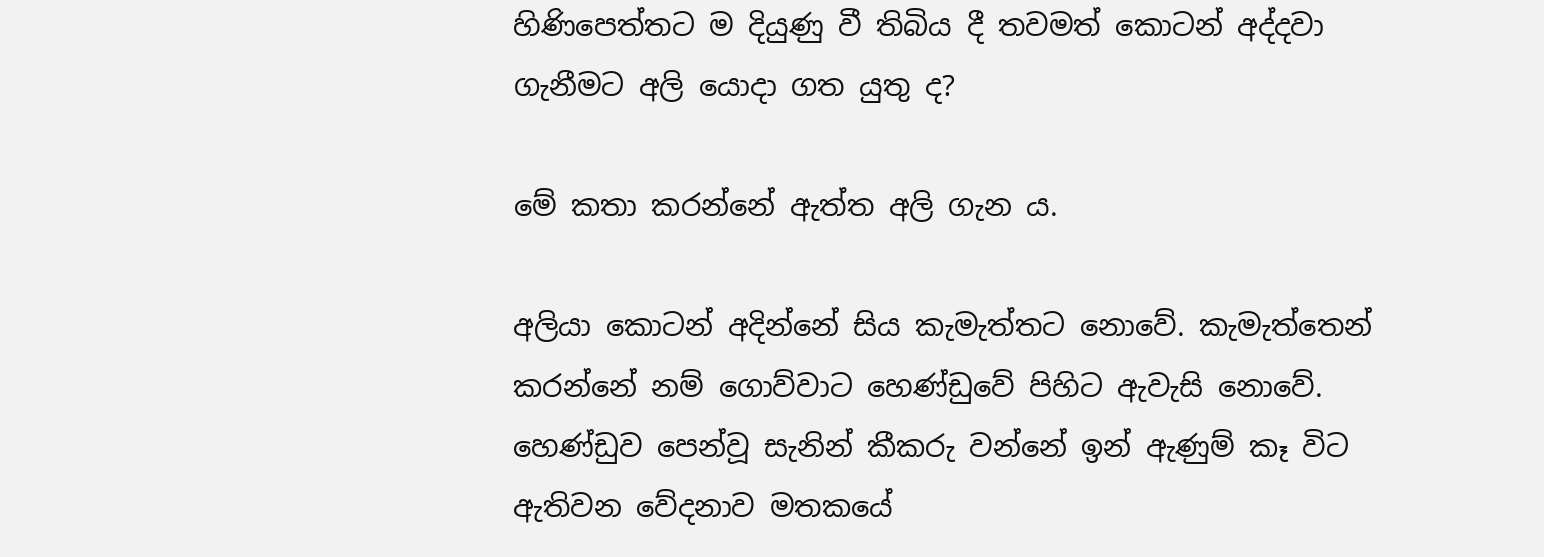හිණිපෙත්තට ම දියුණු වී තිබිය දී තවමත් කොටන් අද්දවා ගැනීමට අලි යොදා ගත යුතු ද?

මේ කතා කරන්නේ ඇත්ත අලි ගැන ය.

අලියා කොටන් අදින්නේ සිය කැමැත්තට නොවේ. කැමැත්තෙන් කරන්නේ නම් ගොව්වාට හෙණ්ඩුවේ පිහිට ඇවැසි නොවේ. හෙණ්ඩුව පෙන්වූ සැනින් කීකරු වන්නේ ඉන් ඇණුම් කෑ විට ඇතිවන වේදනාව මතකයේ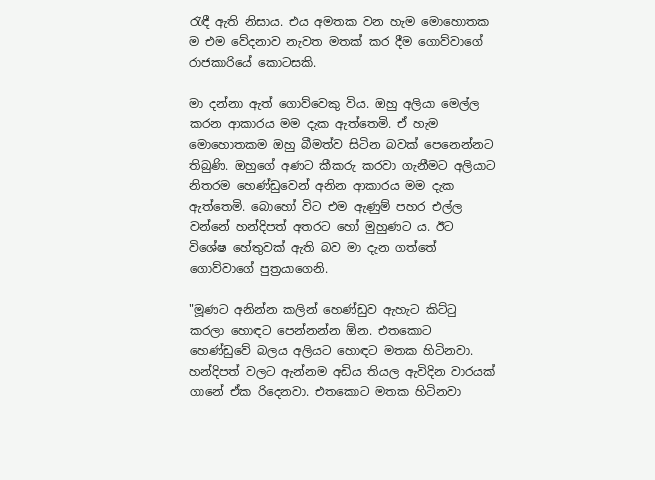රැඳී ඇති නිසාය. එය අමතක වන හැම මොහොතක ම එම වේදනාව නැවත මතක් කර දීම ගොව්වාගේ රාජකාරියේ කොටසකි.

මා දන්නා ඇත් ගොව්වෙකු විය. ඔහු අලියා මෙල්ල කරන ආකාරය මම දැක ඇත්තෙමි. ඒ හැම මොහොතකම ඔහු බීමත්ව සිටින බවක් පෙනෙන්නට තිබුණි. ඔහුගේ අණට කීකරු කරවා ගැනීමට අලියාට නිතරම හෙණ්ඩුවෙන් අනින ආකාරය මම දැක ඇත්තෙමි. බොහෝ විට එම ඇණුම් පහර එල්ල වන්නේ හන්දිපත් අතරට හෝ මුහුණට ය. ඊට විශේෂ හේතුවක් ඇති බව මා දැන ගත්තේ ගොව්වාගේ පුත්‍රයාගෙනි.

"මූණට අනින්න කලින් හෙණ්ඩුව ඇහැට කිට්ටු කරලා හොඳට පෙන්නන්න ඕන. එතකොට හෙණ්ඩුවේ බලය අලියට හොඳට මතක හිටිනවා. හන්දිපත් වලට ඇන්නම අඩිය තියල ඇවිදින වාරයක් ගානේ ඒක රිදෙනවා. එතකොට මතක හිටිනවා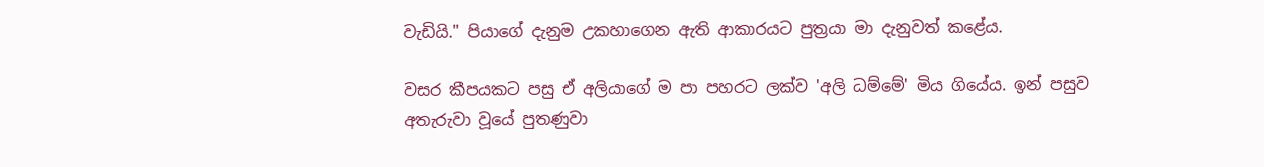වැඩියි." පියාගේ දැනුම උකහාගෙන ඇති ආකාරයට පුත්‍රයා මා දැනුවත් කළේය.

වසර කීපයකට පසු ඒ අලියාගේ ම පා පහරට ලක්ව 'අලි ධම්මේ' මිය ගියේය. ඉන් පසුව අතැරුවා වූයේ පුතණුවා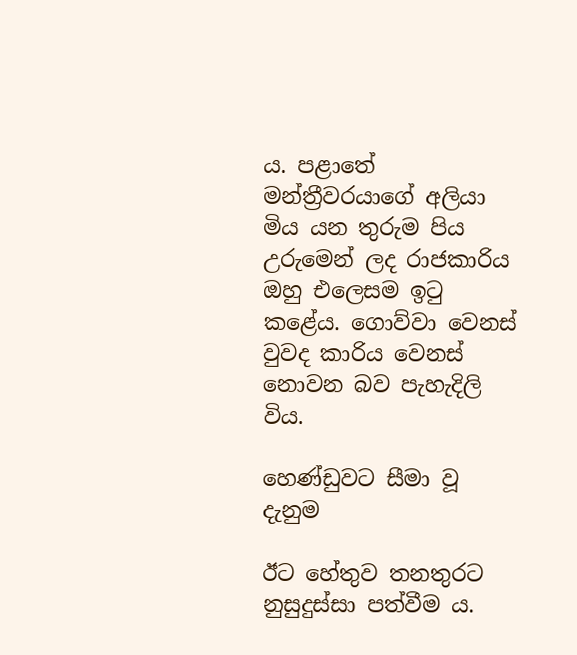ය. පළාතේ මන්ත්‍රීවරයාගේ අලියා මිය යන තුරුම පිය උරුමෙන් ලද රාජකාරිය ඔහු එලෙසම ඉටු කළේය. ගොව්වා වෙනස් වුවද කාරිය වෙනස් නොවන බව පැහැදිලි විය.

හෙණ්ඩුවට සීමා වූ දැනුම

ඊට හේතුව තනතුරට නුසුදුස්සා පත්වීම ය.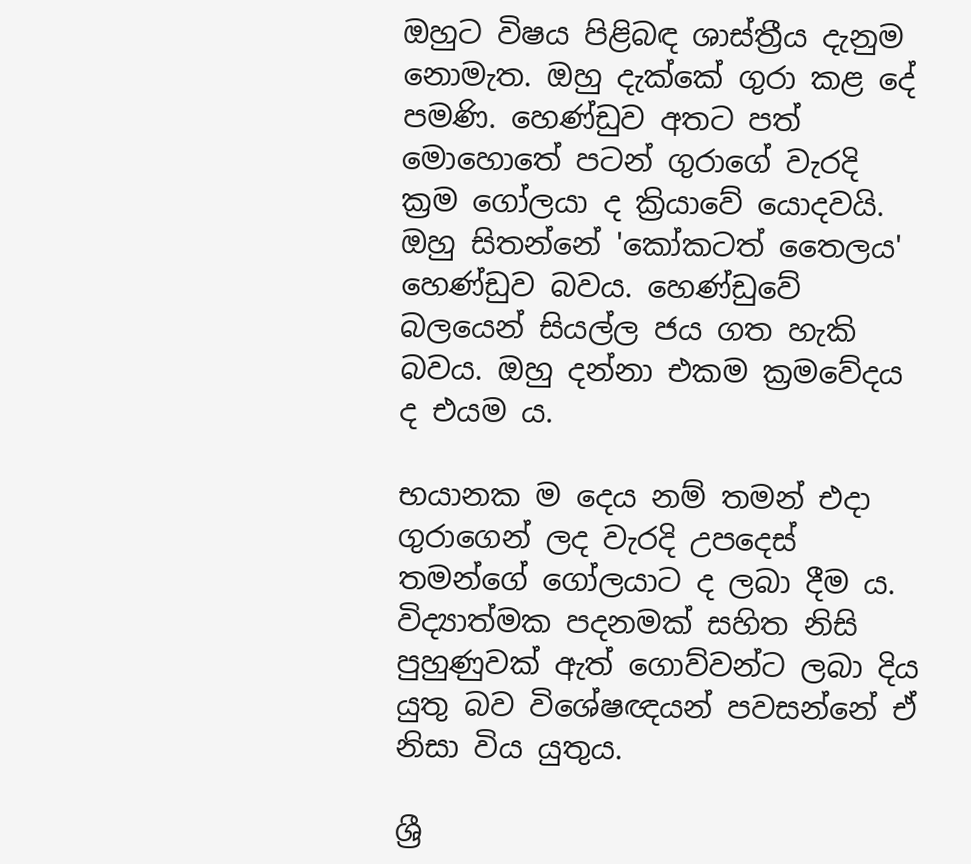ඔහුට විෂය පිළිබඳ ශාස්ත්‍රීය දැනුම නොමැත. ඔහු දැක්කේ ගුරා කළ දේ පමණි. හෙණ්ඩුව අතට පත් මොහොතේ පටන් ගුරාගේ වැරදි ක්‍රම ගෝලයා ද ක්‍රියාවේ යොදවයි. ඔහු සිතන්නේ 'කෝකටත් තෛලය' හෙණ්ඩුව බවය. හෙණ්ඩුවේ බලයෙන් සියල්ල ජය ගත හැකි බවය. ඔහු දන්නා එකම ක්‍රමවේදය ද එයම ය.

භයානක ම දෙය නම් තමන් එදා ගුරාගෙන් ලද වැරදි උපදෙස් තමන්ගේ ගෝලයාට ද ලබා දීම ය. විද්‍යාත්මක පදනමක් සහිත නිසි පුහුණුවක් ඇත් ගොව්වන්ට ලබා දිය යුතු බව විශේෂඥයන් පවසන්නේ ඒ නිසා විය යුතුය.

ශ්‍රී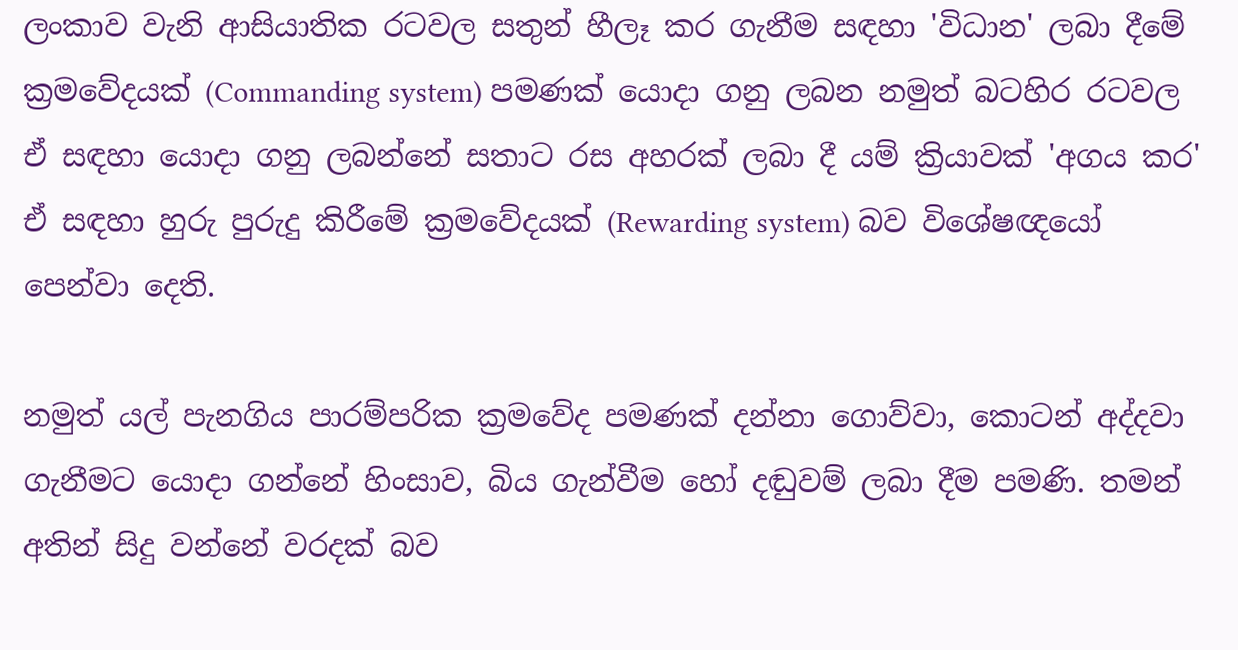ලංකාව වැනි ආසියාතික රටවල සතුන් හීලෑ කර ගැනීම සඳහා 'විධාන' ලබා දීමේ ක්‍රමවේදයක් (Commanding system) පමණක් යොදා ගනු ලබන නමුත් බටහිර රටවල ඒ සඳහා යොදා ගනු ලබන්නේ සතාට රස අහරක් ලබා දී යම් ක්‍රියාවක් 'අගය කර' ඒ සඳහා හුරු පුරුදු කිරීමේ ක්‍රමවේදයක් (Rewarding system) බව විශේෂඥයෝ පෙන්වා දෙති.

නමුත් යල් පැනගිය පාරම්පරික ක්‍රමවේද පමණක් දන්නා ගොව්වා, කොටන් අද්දවා ගැනීමට යොදා ගන්නේ හිංසාව, බිය ගැන්වීම හෝ දඬුවම් ලබා දීම පමණි. තමන් අතින් සිදු වන්නේ වරදක් බව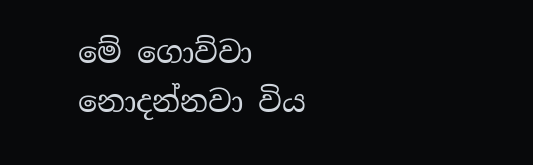මේ ගොව්වා නොදන්නවා විය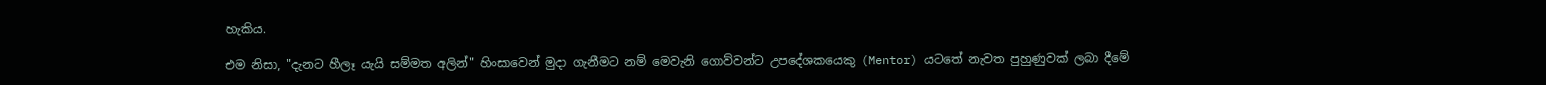හැකිය.

එම නිසා, "දැනට හීලෑ යැයි සම්මත අලින්" හිංසාවෙන් මුදා ගැනීමට නම් මෙවැනි ගොව්වන්ට උපදේශකයෙකු (Mentor) යටතේ නැවත පුහුණුවක් ලබා දීමේ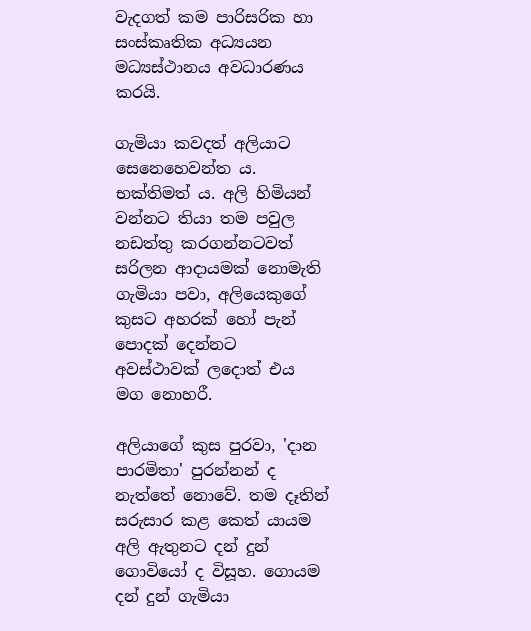වැදගත් කම පාරිසරික හා සංස්කෘතික අධ්‍යයන මධ්‍යස්ථානය අවධාරණය කරයි.

ගැමියා කවදත් අලියාට සෙනෙහෙවන්ත ය. භක්තිමත් ය. අලි හිමියන් වන්නට තියා තම පවුල නඩත්තු කරගන්නටවත් සරිලන ආදායමක් නොමැති ගැමියා පවා, අලියෙකුගේ කුසට අහරක් හෝ පැන් පොදක් දෙන්නට අවස්ථාවක් ලදොත් එය මග නොහරී.

අලියාගේ කුස පුරවා, 'දාන පාරමිතා' පුරන්නන් ද නැත්තේ නොවේ. තම දෑතින් සරුසාර කළ කෙත් යායම අලි ඇතුනට දන් දුන් ගොවියෝ ද විසූහ. ගොයම දන් දුන් ගැමියා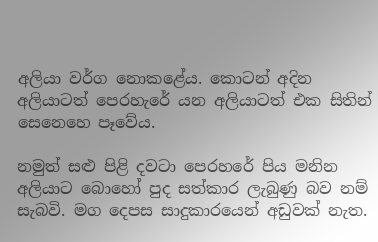අලියා වර්ග නොකළේය. කොටන් අදින අලියාටත් පෙරහැරේ යන අලියාටත් එක සිතින් සෙනෙහෙ පෑවේය.

නමුත් සළු පිළි දවටා පෙරහරේ පිය මනින අලියාට බොහෝ පුද සත්කාර ලැබුණු බව නම් සැබවි. මග දෙපස සාදුකාරයෙන් අඩුවක් නැත.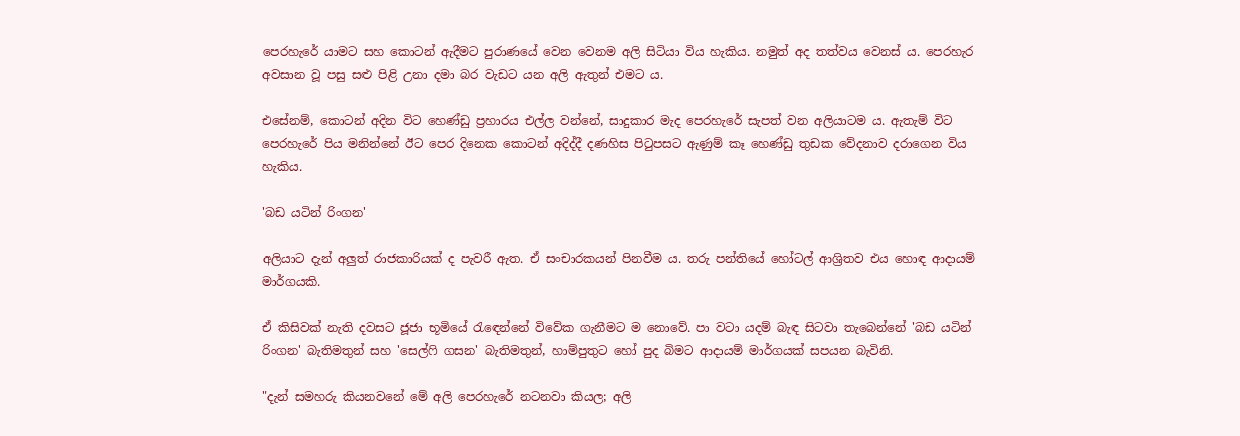පෙරහැරේ යාමට සහ කොටන් ඇදීමට පුරාණයේ වෙන වෙනම අලි සිටියා විය හැකිය. නමුත් අද තත්වය වෙනස් ය. පෙරහැර අවසාන වූ පසු සළු පිළි උනා දමා බර වැඩට යන අලි ඇතුන් එමට ය.

එසේනම්, කොටන් අදින විට හෙණ්ඩු ප්‍රහාරය එල්ල වන්නේ, සාදුකාර මැද පෙරහැරේ සැපත් වන අලියාටම ය. ඇතැම් විට පෙරහැරේ පිය මනින්නේ ඊට පෙර දිනෙක කොටන් අදිද්දී දණහිස පිටුපසට ඇණුම් කෑ හෙණ්ඩු තුඩක වේදනාව දරාගෙන විය හැකිය.

'බඩ යටින් රිංගන'

අලියාට දැන් අලුත් රාජකාරියක් ද පැවරී ඇත. ඒ සංචාරකයන් පිනවීම ය. තරු පන්තියේ හෝටල් ආශ්‍රිතව එය හොඳ ආදායම් මාර්ගයකි.

ඒ කිසිවක් නැති දවසට ජූජා භූමියේ රැඳෙන්නේ විවේක ගැනීමට ම නොවේ. පා වටා යදම් බැඳ සිටවා තැබෙන්නේ 'බඩ යටින් රිංගන' බැතිමතුන් සහ 'සෙල්ෆි ගසන' බැතිමතුන්, හාම්පුතුට හෝ පුද බිමට ආදායම් මාර්ගයක් සපයන බැවිනි.

"දැන් සමහරු කියනවනේ මේ අලි පෙරහැරේ නටනවා කියල; අලි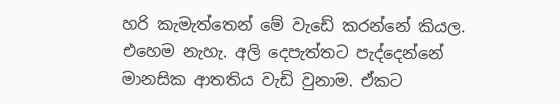හරි කැමැත්තෙන් මේ වැඩේ කරන්නේ කියල. එහෙම නැහැ. අලි දෙපැත්තට පැද්දෙන්නේ මානසික ආතතිය වැඩි වුනාම. ඒකට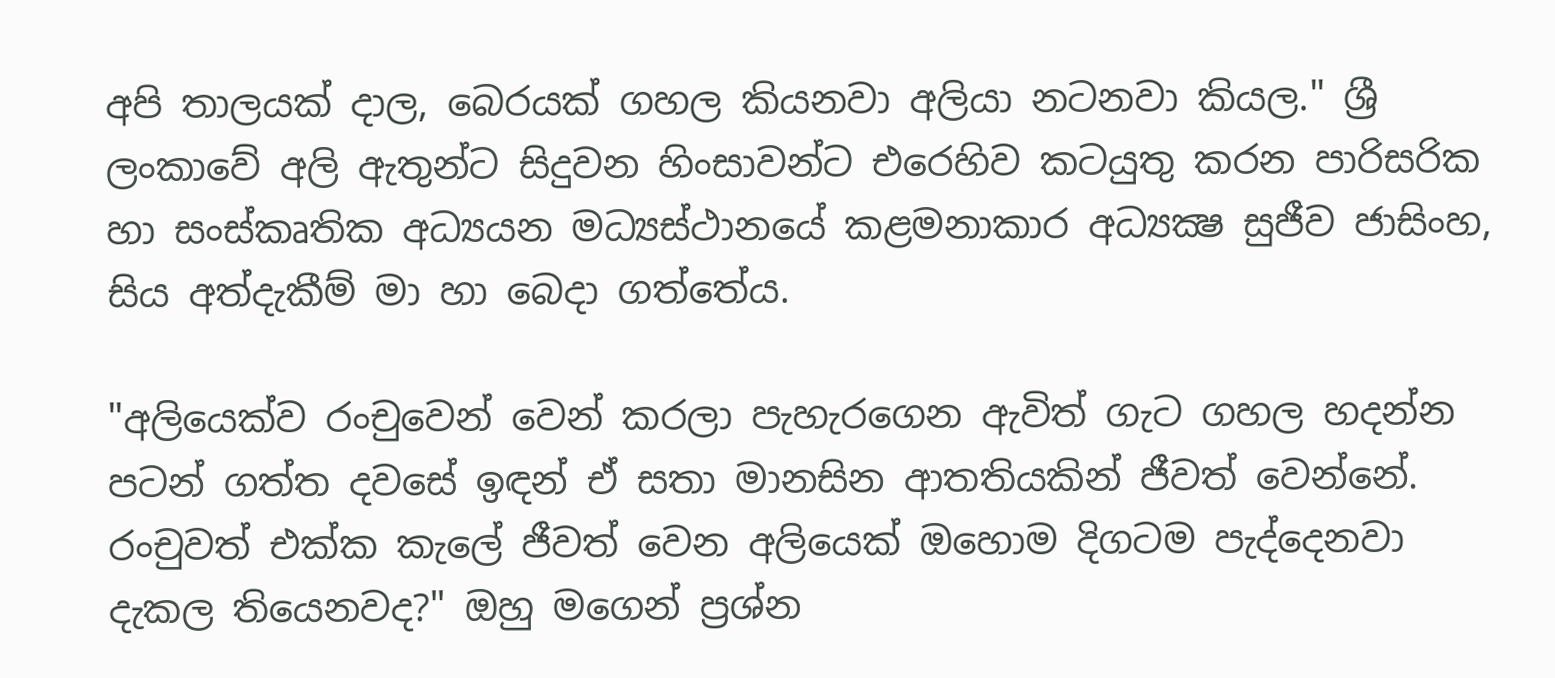අපි තාලයක් දාල, බෙරයක් ගහල කියනවා අලියා නටනවා කියල." ශ්‍රී ලංකාවේ අලි ඇතුන්ට සිදුවන හිංසාවන්ට එරෙහිව කටයුතු කරන පාරිසරික හා සංස්කෘතික අධ්‍යයන මධ්‍යස්ථානයේ කළමනාකාර අධ්‍යක්‍ෂ සුජීව ජාසිංහ, සිය අත්දැකීම් මා හා බෙදා ගත්තේය.

"අලියෙක්ව රංචුවෙන් වෙන් කරලා පැහැරගෙන ඇවිත් ගැට ගහල හදන්න පටන් ගත්ත දවසේ ඉඳන් ඒ සතා මානසින ආතතියකින් ජීවත් වෙන්නේ. රංචුවත් එක්ක කැලේ ජීවත් වෙන අලියෙක් ඔහොම දිගටම පැද්දෙනවා දැකල තියෙනවද?" ඔහු මගෙන් ප්‍රශ්න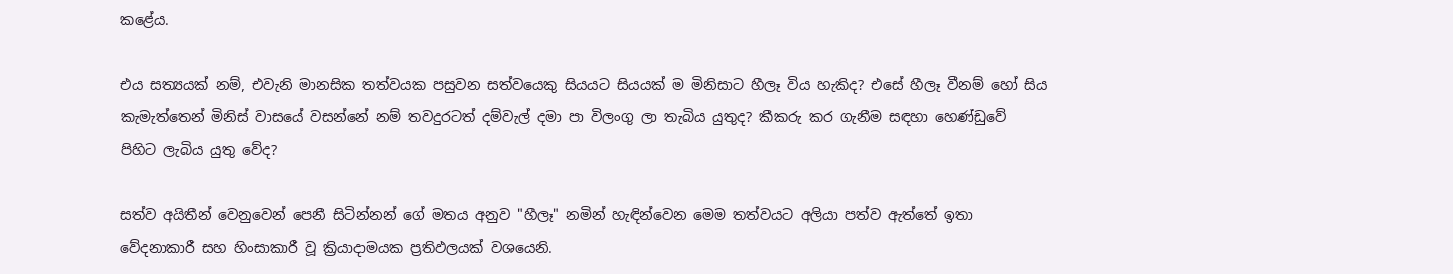කළේය.

එය සත්‍යයක් නම්, එවැනි මානසික තත්වයක පසුවන සත්වයෙකු සියයට සියයක් ම මිනිසාට හීලෑ විය හැකිද? එසේ හීලෑ වීනම් හෝ සිය කැමැත්තෙන් මිනිස් වාසයේ වසන්නේ නම් තවදුරටත් දම්වැල් දමා පා විලංගු ලා තැබිය යුතුද? කීකරු කර ගැනීම සඳහා හෙණ්ඩුවේ පිහිට ලැබිය යුතු වේද?

සත්ව අයිතීන් වෙනුවෙන් පෙනී සිටින්නන් ගේ මතය අනුව "හීලෑ" නමින් හැඳින්වෙන මෙම තත්වයට අලියා පත්ව ඇත්තේ ඉතා වේදනාකාරී සහ හිංසාකාරී වූ ක්‍රියාදාමයක ප්‍රතිඵලයක් වශයෙනි.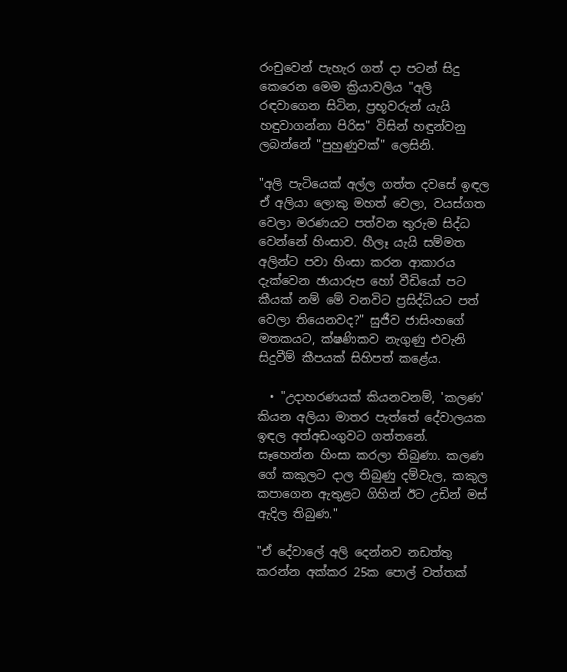රංචුවෙන් පැහැර ගත් දා පටන් සිදු කෙරෙන මෙම ක්‍රියාවලිය "අලි රඳවාගෙන සිටින, ප්‍රභූවරුන් යැයි හඳුවාගන්නා පිරිස" විසින් හඳුන්වනු ලබන්නේ "පුහුණුවක්" ලෙසිනි.

"අලි පැටියෙක් අල්ල ගත්ත දවසේ ඉඳල ඒ අලියා ලොකු මහත් වෙලා, වයස්ගත වෙලා මරණයට පත්වන තුරුම සිද්ධ වෙන්නේ හිංසාව. හීලෑ යැයි සම්මත අලින්ට පවා හිංසා කරන ආකාරය දැක්වෙන ඡායාරුප හෝ වීඩියෝ පට කීයක් නම් මේ වනවිට ප්‍රසිද්ධියට පත් වෙලා තියෙනවද?" සුජීව ජාසිංහගේ මතකයට, ක්ෂණිකව නැගුණු එවැනි සිදුවීම් කීපයක් සිහිපත් කළේය.

  • "උදාහරණයක් කියනවනම්, 'කලණ' කියන අලියා මාතර පැත්තේ දේවාලයක ඉඳල අත්අඩංගුවට ගත්තනේ. සෑහෙන්න හිංසා කරලා තිබුණා. කලණ ගේ කකුලට දාල තිබුණු දම්වැල, කකුල කපාගෙන ඇතුළට ගිහින් ඊට උඩින් මස් ඇදිල තිබුණ."

"ඒ දේවාලේ අලි දෙන්නව නඩත්තු කරන්න අක්කර 25ක පොල් වත්තක්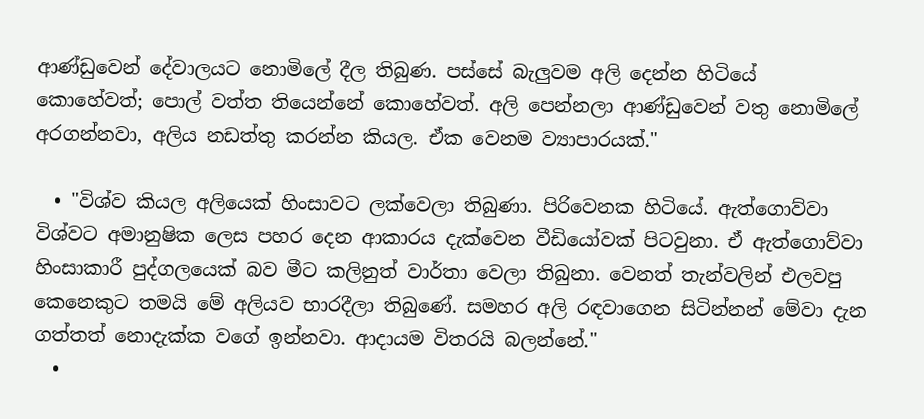ආණ්ඩුවෙන් දේවාලයට නොමිලේ දීල තිබුණ. පස්සේ බැලුවම අලි දෙන්න හිටියේ කොහේවත්; පොල් වත්ත තියෙන්නේ කොහේවත්. අලි පෙන්නලා ආණ්ඩුවෙන් වතු නොමිලේ අරගන්නවා, අලිය නඩත්තු කරන්න කියල. ඒක වෙනම ව්‍යාපාරයක්."

  • "විශ්ව කියල අලියෙක් හිංසාවට ලක්වෙලා තිබුණා. පිරිවෙනක හිටියේ. ඇත්ගොව්වා විශ්වට අමානුෂික ලෙස පහර දෙන ආකාරය දැක්වෙන වීඩියෝවක් පිටවුනා. ඒ ඇත්ගොව්වා හිංසාකාරී පුද්ගලයෙක් බව මීට කලිනුත් වාර්තා වෙලා තිබුනා. වෙනත් තැන්වලින් එලවපු කෙනෙකුට තමයි මේ අලියව භාරදීලා තිබුණේ. සමහර අලි රඳවාගෙන සිටින්නන් මේවා දැන ගත්තත් නොදැක්ක වගේ ඉන්නවා. ආදායම විතරයි බලන්නේ."
  •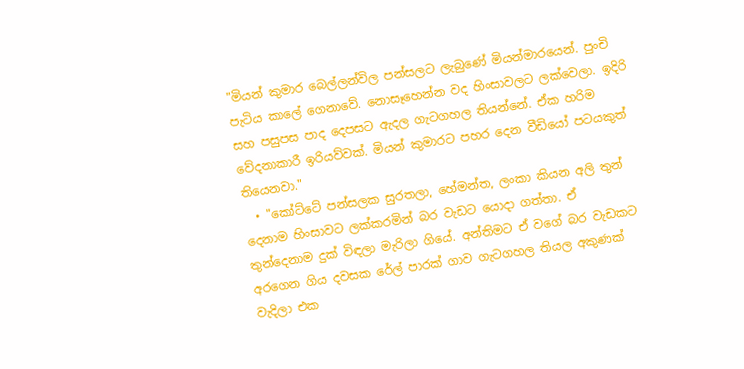"මියන් කුමාර බෙල්ලන්විල පන්සලට ලැබුණේ මියන්මාරයෙන්. පුංචි පැටිය කාලේ ගෙනාවේ. නොසෑහෙන්න වද හිංසාවලට ලක්වෙලා. ඉදිරි සහ පසුපස පාද දෙපසට ඇදල ගැටගහල තියන්නේ. ඒක හරිම වේදනාකාරී ඉරියව්වක්. මියන් කුමාරට පහර දෙන වීඩියෝ පටයකුත් තියෙනවා."
  • "කෝට්ටේ පන්සලක සුරතලා, හේමන්ත, ලංකා කියන අලි තුන් දෙනාම හිංසාවට ලක්කරමින් බර වැඩට යොදා ගත්තා. ඒ තුන්දෙනාම දුක් විඳලා මැරිලා ගියේ. අන්තිමට ඒ වගේ බර වැඩකට අරගෙන ගිය දවසක රේල් පාරක් ගාව ගැටගහල තියල අකුණක් වැදිලා එක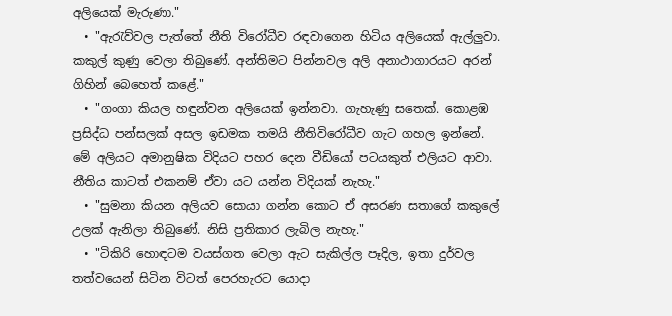අලියෙක් මැරුණා."
  • "ඇරැව්වල පැත්තේ නීති විරෝධීව රඳවාගෙන හිටිය අලියෙක් ඇල්ලුවා. කකුල් කුණු වෙලා තිබුණේ. අන්තිමට පින්නවල අලි අනාථාගාරයට අරන් ගිහින් බෙහෙත් කළේ."
  • "ගංගා කියල හඳුන්වන අලියෙක් ඉන්නවා. ගැහැණු සතෙක්. කොළඹ ප්‍රසිද්ධ පන්සලක් අසල ඉඩමක තමයි නීතිවිරෝධීව ගැට ගහල ඉන්නේ. මේ අලියට අමානුෂික විදියට පහර දෙන වීඩියෝ පටයකුත් එලියට ආවා. නීතිය කාටත් එකනම් ඒවා යට යන්න විදියක් නැහැ."
  • "සුමනා කියන අලියව සොයා ගන්න කොට ඒ අසරණ සතාගේ කකුලේ උලක් ඇනිලා තිබුණේ. නිසි ප්‍රතිකාර ලැබිල නැහැ."
  • "ටිකිරි හොඳටම වයස්ගත වෙලා ඇට සැකිල්ල පෑදිල, ඉතා දුර්වල තත්වයෙන් සිටින විටත් පෙරහැරට යොදා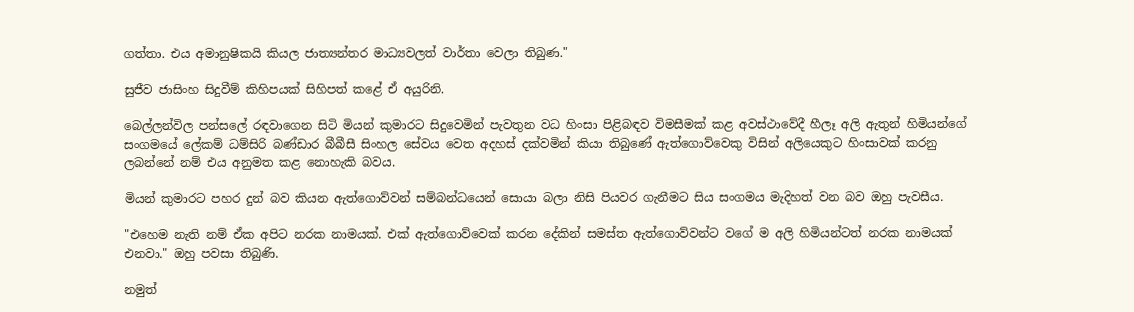ගත්තා. එය අමානුෂිකයි කියල ජාත්‍යන්තර මාධ්‍යවලත් වාර්තා වෙලා තිබුණ."

සුජීව ජාසිංහ සිදුවීම් කිහිපයක් සිහිපත් කළේ ඒ අයුරිනි.

බෙල්ලන්විල පන්සලේ රඳවාගෙන සිටි මියන් කුමාරට සිදුවෙමින් පැවතුන වධ හිංසා පිළිබඳව විමසීමක් කළ අවස්ථාවේදී හීලෑ අලි ඇතුන් හිමියන්ගේ සංගමයේ ලේකම් ධම්සිරි බණ්ඩාර බීබීසී සිංහල සේවය වෙත අදහස් දක්වමින් කියා තිබුණේ ඇත්ගොව්වෙකු විසින් අලියෙකුට හිංසාවක් කරනු ලබන්නේ නම් එය අනුමත කළ නොහැකි බවය.

මියන් කුමාරට පහර දුන් බව කියන ඇත්ගොව්වන් සම්බන්ධයෙන් සොයා බලා නිසි පියවර ගැනීමට සිය සංගමය මැදිහත් වන බව ඔහු පැවසීය.

"එහෙම නැති නම් ඒක අපිට නරක නාමයක්. එක් ඇත්ගොව්වෙක් කරන දේකින් සමස්ත ඇත්ගොව්වන්ට වගේ ම අලි හිමියන්ටත් නරක නාමයක් එනවා." ඔහු පවසා තිබුණි.

නමුත්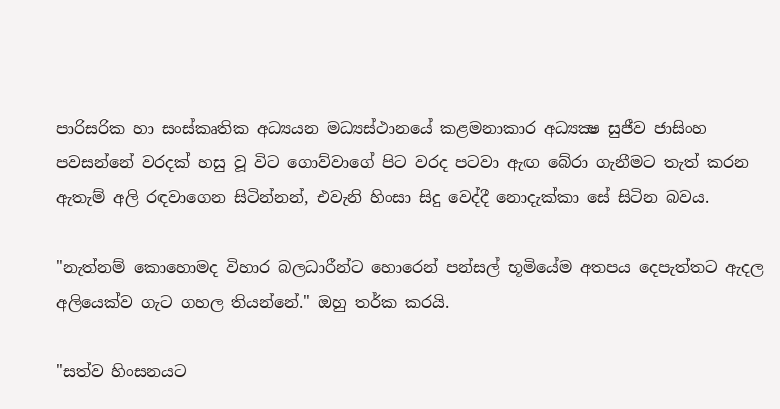පාරිසරික හා සංස්කෘතික අධ්‍යයන මධ්‍යස්ථානයේ කළමනාකාර අධ්‍යක්‍ෂ සුජීව ජාසිංහ පවසන්නේ වරදක් හසු වූ විට ගොව්වාගේ පිට වරද පටවා ඇඟ බේරා ගැනීමට තැත් කරන ඇතැම් අලි රඳවාගෙන සිටින්නන්, එවැනි හිංසා සිදු වෙද්දී නොදැක්කා සේ සිටින බවය.

"නැත්නම් කොහොමද විහාර බලධාරීන්ට හොරෙන් පන්සල් භූමියේම අතපය දෙපැත්තට ඇදල අලියෙක්ව ගැට ගහල තියන්නේ." ඔහු තර්ක කරයි.

"සත්ව හිංසනයට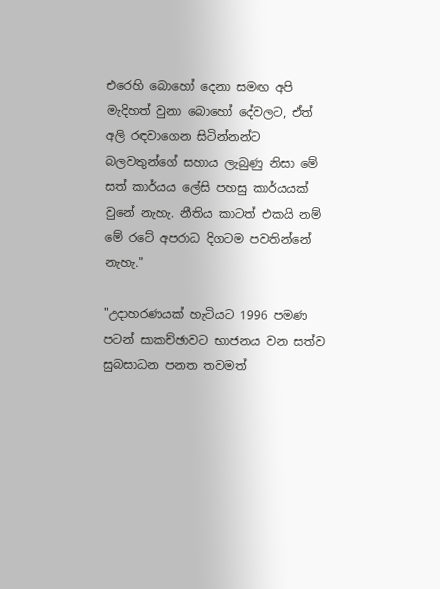එරෙහි බොහෝ දෙනා සමඟ අපි මැදිහත් වුනා බොහෝ දේවලට, ඒත් අලි රඳවාගෙන සිටින්නන්ට බලවතුන්ගේ සහාය ලැබුණු නිසා මේ සත් කාර්යය ලේසි පහසු කාර්යයක් වුනේ නැහැ. නීතිය කාටත් එකයි නම් මේ රටේ අපරාධ දිගටම පවතින්නේ නැහැ."

"උදාහරණයක් හැටියට 1996 පමණ පටන් සාකච්ඡාවට භාජනය වන සත්ව සුබසාධන පනත තවමත්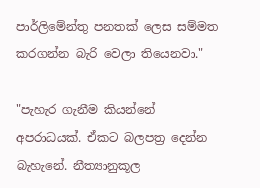පාර්ලිමේන්තු පනතක් ලෙස සම්මත කරගන්න බැරි වෙලා තියෙනවා."

"පැහැර ගැනීම කියන්නේ අපරාධයක්. ඒකට බලපත්‍ර දෙන්න බැහැනේ. නීත්‍යානුකූල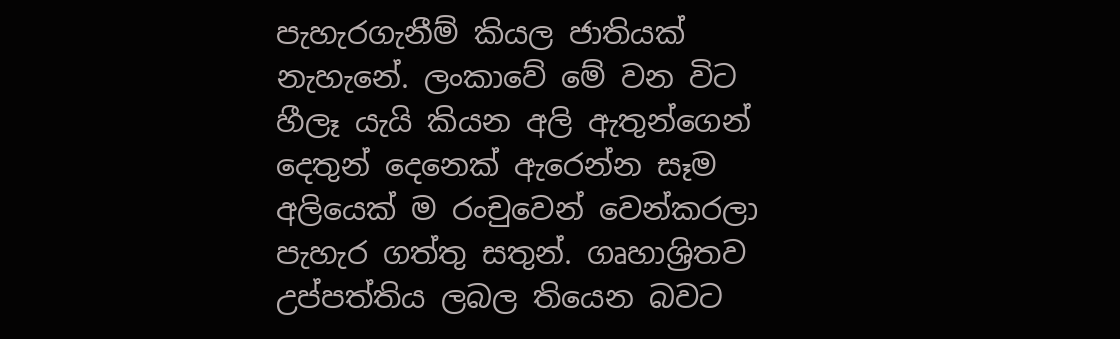පැහැරගැනීම් කියල ජාතියක් නැහැනේ. ලංකාවේ මේ වන විට හීලෑ යැයි කියන අලි ඇතුන්ගෙන් දෙතුන් දෙනෙක් ඇරෙන්න සෑම අලියෙක් ම රංචුවෙන් වෙන්කරලා පැහැර ගත්තු සතුන්. ගෘහාශ්‍රිතව උප්පත්තිය ලබල තියෙන බවට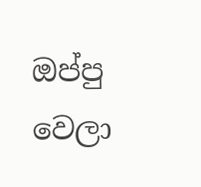ඔප්පු වෙලා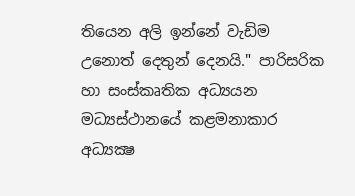තියෙන අලි ඉන්නේ වැඩිම උනොත් දෙතුන් දෙනයි." පාරිසරික හා සංස්කෘතික අධ්‍යයන මධ්‍යස්ථානයේ කළමනාකාර අධ්‍යක්‍ෂ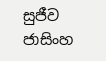සුජීව ජාසිංහ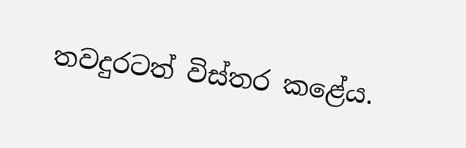තවදුරටත් විස්තර කළේය.